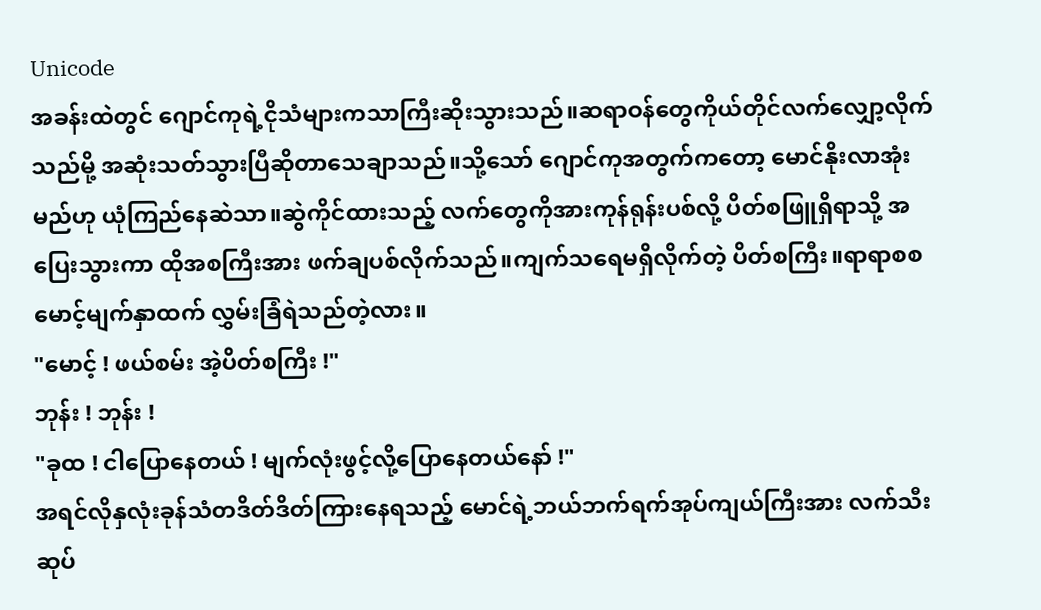Unicode
အခန်းထဲတွင် ဂျောင်ကုရဲ့ငိုသံများကသာကြီးဆိုးသွားသည်။ဆရာဝန်တွေကိုယ်တိုင်လက်လျှော့လိုက်သည်မို့ အဆုံးသတ်သွားပြီဆိုတာသေချာသည်။သို့သော် ဂျောင်ကုအတွက်ကတော့ မောင်နိုးလာအုံးမည်ဟု ယုံကြည်နေဆဲသာ။ဆွဲကိုင်ထားသည့် လက်တွေကိုအားကုန်ရုန်းပစ်လို့ ပိတ်စဖြူရှိရာသို့ အပြေးသွားကာ ထိုအစကြီးအား ဖက်ချပစ်လိုက်သည်။ကျက်သရေမရှိလိုက်တဲ့ ပိတ်စကြီး။ရာရာစစ မောင့်မျက်နှာထက် လွှမ်းခြံရဲသည်တဲ့လား။
"မောင့် ! ဖယ်စမ်း အဲ့ပိတ်စကြီး !"
ဘုန်း ! ဘုန်း !
"ခုထ ! ငါပြောနေတယ် ! မျက်လုံးဖွင့်လို့ပြောနေတယ်နော် !"
အရင်လိုနှလုံးခုန်သံတဒိတ်ဒိတ်ကြားနေရသည့် မောင်ရဲ့ဘယ်ဘက်ရက်အုပ်ကျယ်ကြီးအား လက်သီးဆုပ်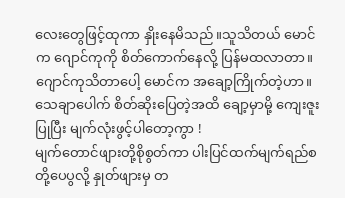လေးတွေဖြင့်ထုကာ နှိုးနေမိသည်။သူသိတယ် မောင်က ဂျောင်ကုကို စိတ်ကောက်နေလို့ ပြန်မထလာတာ။ဂျောင်ကုသိတာပေါ့ မောင်က အချော့ကြိုက်တဲ့ဟာ။
သေချာပေါက် စိတ်ဆိုးပြေတဲ့အထိ ချော့မှာမို့ ကျေးဇူးပြုပြီး မျက်လုံးဖွင့်ပါတော့ကွာ !
မျက်တောင်ဖျားတို့စိုစွတ်ကာ ပါးပြင်ထက်မျက်ရည်စတို့ပေပွလို့ နှုတ်ဖျားမှ တ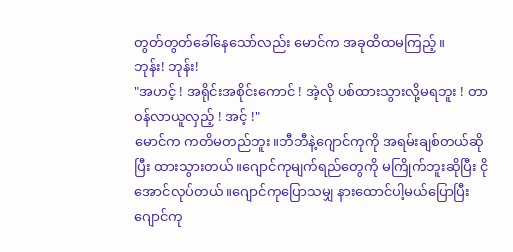တွတ်တွတ်ခေါ်နေသော်လည်း မောင်က အခုထိထမကြည့်။
ဘုန်း! ဘုန်း!
"အဟင့် ! အရိုင်းအစိုင်းကောင် ! အဲ့လို ပစ်ထားသွားလို့မရဘူး ! တာဝန်လာယူလှည့် ! အင့် !"
မောင်က ကတိမတည်ဘူး။ဘီဘီနဲ့ဂျောင်ကုကို အရမ်းချစ်တယ်ဆိုပြီး ထားသွားတယ်။ဂျောင်ကုမျက်ရည်တွေကို မကြိုက်ဘူးဆိုပြီး ငိုအောင်လုပ်တယ်။ဂျောင်ကုပြောသမျှ နားထောင်ပါ့မယ်ပြောပြီး ဂျောင်ကု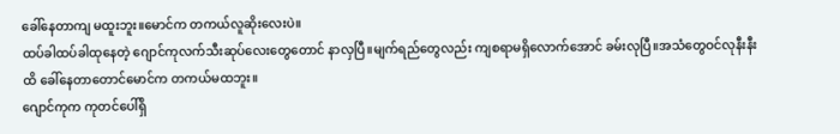ခေါ်နေတာကျ မထူးဘူး။မောင်က တကယ်လူဆိုးလေးပဲ။
ထပ်ခါထပ်ခါထုနေတဲ့ ဂျောင်ကုလက်သီးဆုပ်လေးတွေတောင် နာလှပြီ။မျက်ရည်တွေလည်း ကျစရာမရှိလောက်အောင် ခမ်းလုပြီ။အသံတွေဝင်လုနီးနီးထိ ခေါ်နေတာတောင်မောင်က တကယ်မထဘူး။
ဂျောင်ကုက ကုတင်ပေါ်ရှိ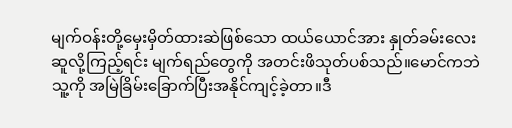မျက်ဝန်းတို့မှေးမှိတ်ထားဆဲဖြစ်သော ထယ်ယောင်အား နှုတ်ခမ်းလေးဆူလို့ကြည့်ရင်း မျက်ရည်တွေကို အတင်းဖိသုတ်ပစ်သည်။မောင်ကဘဲ သူ့ကို အမြဲခြိမ်းခြောက်ပြီးအနိုင်ကျင့်ခဲ့တာ။ဒီ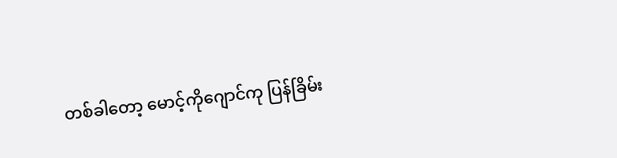တစ်ခါတော့ မောင့်ကိုဂျောင်ကု ပြန်ခြိမ်း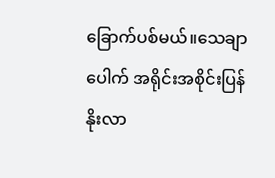ခြောက်ပစ်မယ်။သေချာပေါက် အရိုင်းအစိုင်းပြန်နိုးလာ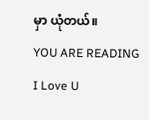မှာ ယုံတယ်။
YOU ARE READING
I Love U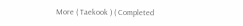More ( Taekook ) ( Completed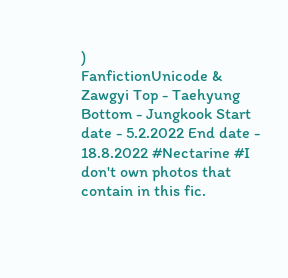)
FanfictionUnicode & Zawgyi Top - Taehyung Bottom - Jungkook Start date - 5.2.2022 End date - 18.8.2022 #Nectarine #I don't own photos that contain in this fic.